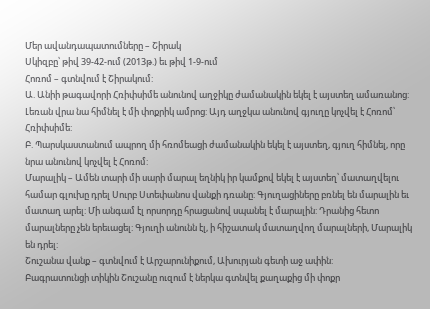Մեր ավանդապատումները – Շիրակ
Սկիզբը՝ թիվ 39-42-ում (2013թ.) եւ թիվ 1-9-ում
Հոռոմ – գտնվում է Շիրակում:
Ա. Անիի թագավորի Հռիփսիմե անունով աղջիկը ժամանակին եկել է այստեղ ամառանոց: Լեռան վրա նա հիմնել է մի փոքրիկ ամրոց: Այդ աղջկա անունով գյուղը կոչվել է Հոռոմ՝ Հռիփսիմե:
Բ. Պարսկաստանում ապրող մի հռոմեացի ժամանակին եկել է այստեղ, գյուղ հիմնել, որը նրա անունով կոչվել է Հոռոմ:
Մարալիկ – Ամեն տարի մի սարի մարալ եղնիկ իր կամքով եկել է այստեղ՝ մատաղվելու համար գլուխը դրել Սուրբ Ստեփանոս վանքի դռանը: Գյուղացիները բռնել են մարալին եւ մատաղ արել: Մի անգամ էլ որսորդը հրացանով սպանել է մարալին: Դրանից հետո մարալները չեն երեւացել: Գյուղի անունն էլ, ի հիշատակ մատաղվող մարալների, Մարալիկ են դրել:
Շուշանա վանք – գտնվում է Արշարունիքում, Ախուրյան գետի աջ ափին:
Բագրատունցի տիկին Շուշանը ուզում է ներկա գտնվել քաղաքից մի փոքր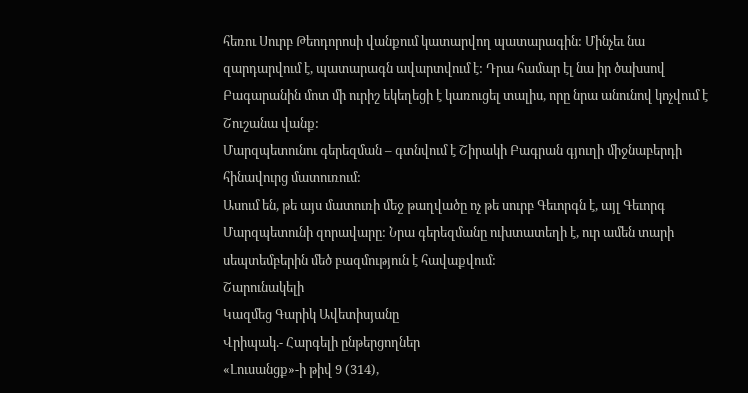հեռու Սուրբ Թեոդորոսի վանքում կատարվող պատարագին: Մինչեւ նա զարդարվում է, պատարագն ավարտվում է: Դրա համար էլ նա իր ծախսով Բագարանին մոտ մի ուրիշ եկեղեցի է կառուցել տալիս, որը նրա անունով կոչվում է Շուշանա վանք:
Մարզպետունու գերեզման – գտնվում է Շիրակի Բագրան գյուղի միջնաբերդի հինավուրց մատուռում:
Ասում են, թե այս մատուռի մեջ թաղվածը ոչ թե սուրբ Գեւորգն է, այլ Գեւորգ Մարզպետունի զորավարը: Նրա գերեզմանը ուխտատեղի է, ուր ամեն տարի սեպտեմբերին մեծ բազմություն է հավաքվում:
Շարունակելի
Կազմեց Գարիկ Ավետիսյանը
Վրիպակ.- Հարգելի ընթերցողներ
«Լուսանցք»-ի թիվ 9 (314),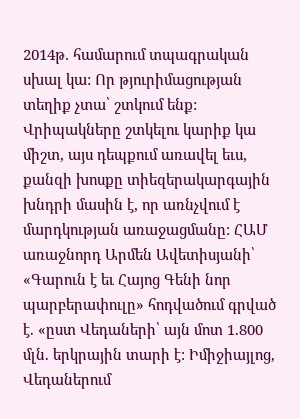2014թ. համարում տպագրական սխալ կա: Որ թյուրիմացության տեղիք չտա՝ շտկում ենք: Վրիպակները շտկելու կարիք կա միշտ, այս դեպքում առավել եւս, քանզի խոսքը տիեզերակարգային խնդրի մասին է, որ առնչվում է մարդկության առաջացմանը: ՀԱՄ առաջնորդ Արմեն Ավետիսյանի՝ «Գարուն է եւ Հայոց Գենի նոր պարբերափուլը» հոդվածում գրված է. «ըստ Վեդաների՝ այն մոտ 1.800 մլն. երկրային տարի է: Իմիջիայլոց, Վեդաներում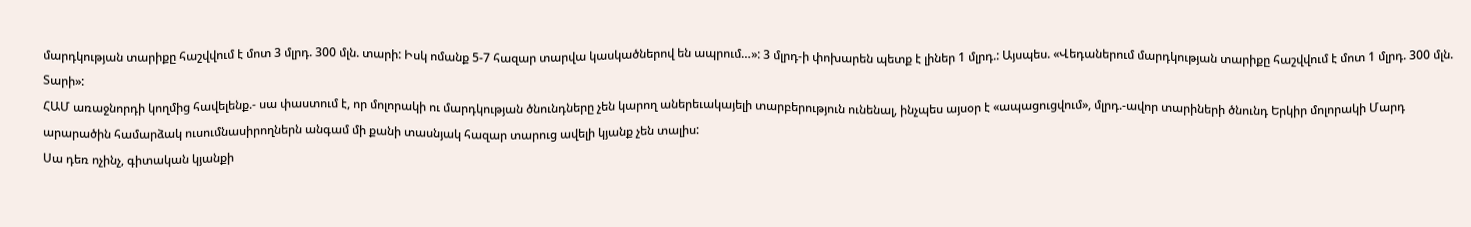մարդկության տարիքը հաշվվում է մոտ 3 մլրդ. 300 մլն. տարի: Իսկ ոմանք 5-7 հազար տարվա կասկածներով են ապրում…»: 3 մլրդ-ի փոխարեն պետք է լիներ 1 մլրդ.: Այսպես. «Վեդաներում մարդկության տարիքը հաշվվում է մոտ 1 մլրդ. 300 մլն. Տարի»:
ՀԱՄ առաջնորդի կողմից հավելենք.- սա փաստում է, որ մոլորակի ու մարդկության ծնունդները չեն կարող աներեւակայելի տարբերություն ունենալ, ինչպես այսօր է «ապացուցվում», մլրդ.-ավոր տարիների ծնունդ Երկիր մոլորակի Մարդ արարածին համարձակ ուսումնասիրողներն անգամ մի քանի տասնյակ հազար տարուց ավելի կյանք չեն տալիս:
Սա դեռ ոչինչ, գիտական կյանքի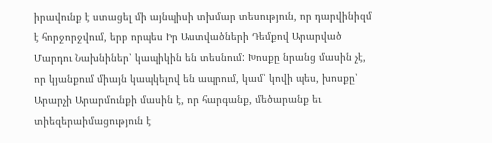իրավունք է ստացել մի այնպիսի տխմար տեսություն, որ դարվինիզմ է հորջորջվում, երբ որպես Իր Աստվածների Դեմքով Արարված Մարդու Նախնիներ՝ կապիկին են տեսնում: Խոսքը նրանց մասին չէ, որ կյանքում միայն կապկելով են ապրում, կամ՝ կովի պես, խոսքը՝ Արարչի Արարմունքի մասին է, որ հարգանք, մեծարանք եւ տիեզերաիմացություն է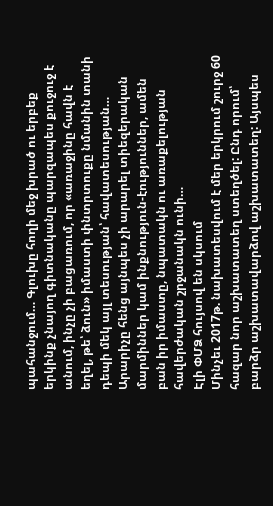պահանջում… Գլուխը հողի մեջ խրած ու երբեք երկինք չնայող գիտնականը պարզապես քուջուջ է անում, ինչը չի բացառում, որ «առաջինը հավն է եղել, թե՝ ձուն» իմաստի փնտրտուքը նմանին տանի դեպի մեկ այլ տեսության՝ հավատեսության…
Արարիչը հենց այնպես չի արարել տիեզերական մարմիններ կամ ինքնություն-էություններ, ամեն բան իր իմաստը, նպատակն ու առաքելության հավերժական շրջանակն ունի…
Էլի ՓՄՁ հույսով են սկսում
Մինչեւ 2017թ. նախատեսվում է մեր երկրում շուրջ 60 հազար նոր աշխատատեղ ստեղծել: Ընդ որում՝ բարձր աշխատավարձով աշխատատեղ: Այսպես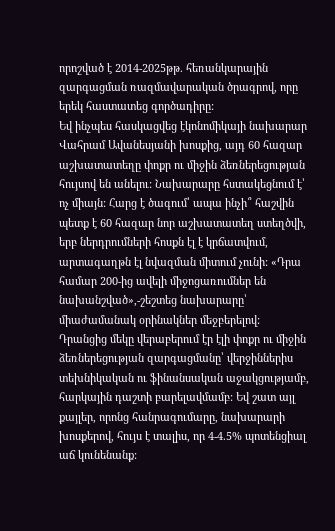որոշված է 2014-2025թթ. հեռանկարային զարգացման ռազմավարական ծրագրով, որը երեկ հաստատեց գործադիրը:
Եվ ինչպես հասկացվեց էկոնոմիկայի նախարար Վահրամ Ավանեսյանի խոսքից, այդ 60 հազար աշխատատեղը փոքր ու միջին ձեռներեցության հույսով են անելու: Նախարարը հստակեցնում է՝ ոչ միայն: Հարց է ծագում՝ ապա ինչի՞ հաշվին պետք է 60 հազար նոր աշխատատեղ ստեղծվի, երբ ներդրումների հոսքն էլ է կրճատվում, արտագաղթն էլ նվազման միտում չունի: «Դրա համար 200-ից ավելի միջոցառումներ են նախանշված»,-շեշտեց նախարարը՝ միաժամանակ օրինակներ մեջբերելով: Դրանցից մեկը վերաբերում էր էլի փոքր ու միջին ձեռներեցության զարգացմանը՝ վերջիններիս տեխնիկական ու ֆինանսական աջակցությամբ, հարկային դաշտի բարելավմամբ: Եվ շատ այլ քայլեր, որոնց հանրագումարը, նախարարի խոսքերով, հույս է տալիս, որ 4-4.5% պոտենցիալ աճ կունենանք: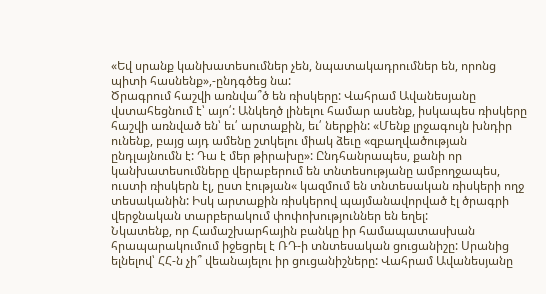«Եվ սրանք կանխատեսումներ չեն, նպատակադրումներ են, որոնց պիտի հասնենք»,-ընդգծեց նա:
Ծրագրում հաշվի առնվա՞ծ են ռիսկերը: Վահրամ Ավանեսյանը վստահեցնում է՝ այո՛: Անկեղծ լինելու համար ասենք, իսկապես ռիսկերը հաշվի առնված են՝ եւ՛ արտաքին, եւ՛ ներքին: «Մենք լրջագույն խնդիր ունենք, բայց այդ ամենը շտկելու միակ ձեւը «զբաղվածության ընդլայնումն է: Դա է մեր թիրախը»: Ընդհանրապես, քանի որ կանխատեսումները վերաբերում են տնտեսությանը ամբողջապես, ուստի ռիսկերն էլ, ըստ էության« կազմում են տնտեսական ռիսկերի ողջ տեսականին: Իսկ արտաքին ռիսկերով պայմանավորված էլ ծրագրի վերջնական տարբերակում փոփոխություններ են եղել:
Նկատենք, որ Համաշխարհային բանկը իր համապատասխան հրապարակումում իջեցրել է ՌԴ-ի տնտեսական ցուցանիշը: Սրանից ելնելով՝ ՀՀ-ն չի՞ վեանայելու իր ցուցանիշները: Վահրամ Ավանեսյանը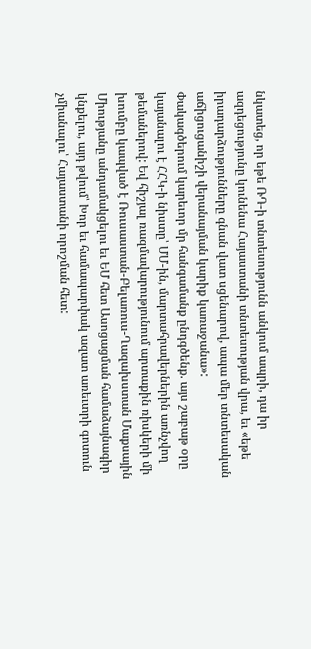նկատեց, որ եթե ՌԴ-ի տնտեսությունն անկում ապրի, դա իր ազդեցությունը կունենա Հայաստանի տնտեսության վրա, եւ «եթե իրադարձությունները գնան վատ սցենարով, ապա մեր տնտեսական աճիցուցանիշի վերանայման կարիք կառաջանա»:
Փակագծերում կարեւոր մր հանգամանք ընդգծենք. այս շաբաթ օրը կայանալու է ՀՀԿ-ի նիստը՝ ՄՄ-ին, մարտահրավերներին առնչվող թեմաներով: Եվ հիշյալ ռազմավարությունում արտաքին ռիսկերի մի խումբը կապված է Ռուսաստան-Բելառուս-Ղազախստան Մաքսային Միությանը անդամակցելու եւ ԵՄ հետ Ասոցացման համաձայնագիր կնքելու, այդ թվում՝ Խոր եւ համապարփակ ազատ առեւտրի գոտուն չմիանալու՝ Հայաստանի որոշման հետ: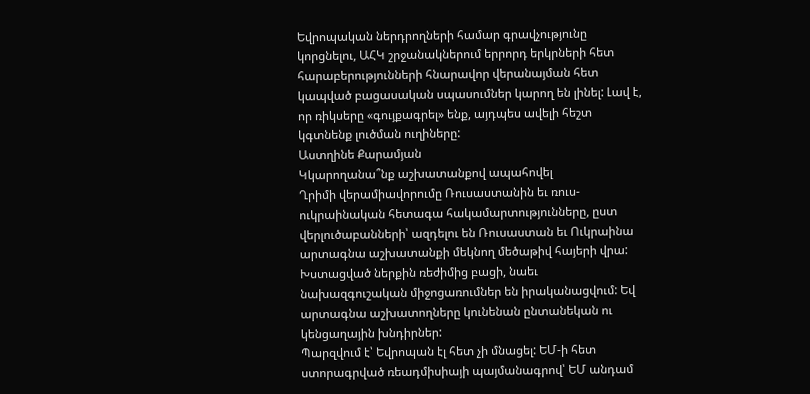Եվրոպական ներդրողների համար գրավչությունը կորցնելու, ԱՀԿ շրջանակներում երրորդ երկրների հետ հարաբերությունների հնարավոր վերանայման հետ կապված բացասական սպասումներ կարող են լինել: Լավ է, որ ռիկսերը «գույքագրել» ենք, այդպես ավելի հեշտ կգտնենք լուծման ուղիները:
Աստղինե Քարամյան
Կկարողանա՞նք աշխատանքով ապահովել
Ղրիմի վերամիավորումը Ռուսաստանին եւ ռուս-ուկրաինական հետագա հակամարտությունները, ըստ վերլուծաբանների՝ ազդելու են Ռուսաստան եւ Ուկրաինա արտագնա աշխատանքի մեկնող մեծաթիվ հայերի վրա: Խստացված ներքին ռեժիմից բացի, նաեւ նախազգուշական միջոցառումներ են իրականացվում: Եվ արտագնա աշխատողները կունենան ընտանեկան ու կենցաղային խնդիրներ:
Պարզվում է՝ Եվրոպան էլ հետ չի մնացել: ԵՄ-ի հետ ստորագրված ռեադմիսիայի պայմանագրով՝ ԵՄ անդամ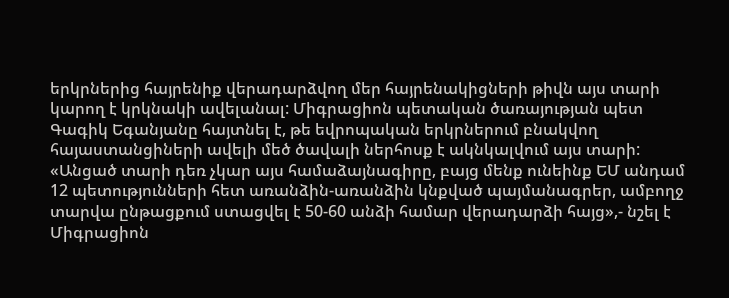երկրներից հայրենիք վերադարձվող մեր հայրենակիցների թիվն այս տարի կարող է կրկնակի ավելանալ: Միգրացիոն պետական ծառայության պետ Գագիկ Եգանյանը հայտնել է, թե եվրոպական երկրներում բնակվող հայաստանցիների ավելի մեծ ծավալի ներհոսք է ակնկալվում այս տարի: «Անցած տարի դեռ չկար այս համաձայնագիրը, բայց մենք ունեինք ԵՄ անդամ 12 պետությունների հետ առանձին-առանձին կնքված պայմանագրեր, ամբողջ տարվա ընթացքում ստացվել է 50-60 անձի համար վերադարձի հայց»,- նշել է Միգրացիոն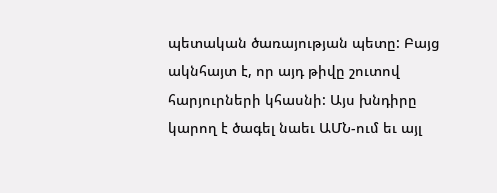պետական ծառայության պետը: Բայց ակնհայտ է, որ այդ թիվը շուտով հարյուրների կհասնի: Այս խնդիրը կարող է ծագել նաեւ ԱՄՆ-ում եւ այլ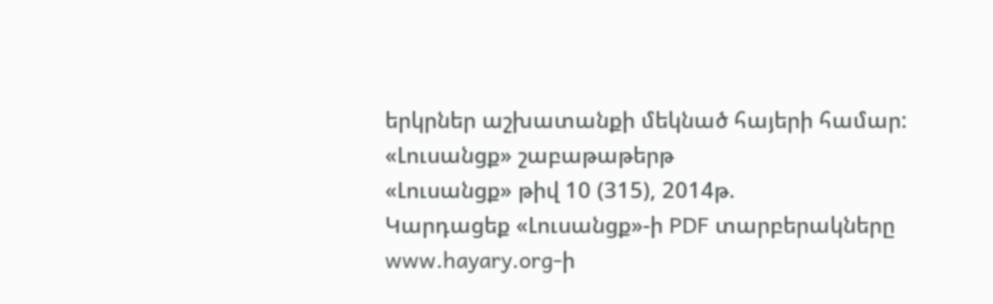երկրներ աշխատանքի մեկնած հայերի համար:
«Լուսանցք» շաբաթաթերթ
«Լուսանցք» թիվ 10 (315), 2014թ.
Կարդացեք «Լուսանցք»-ի PDF տարբերակները www.hayary.org-ի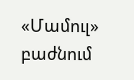«Մամուլ» բաժնում